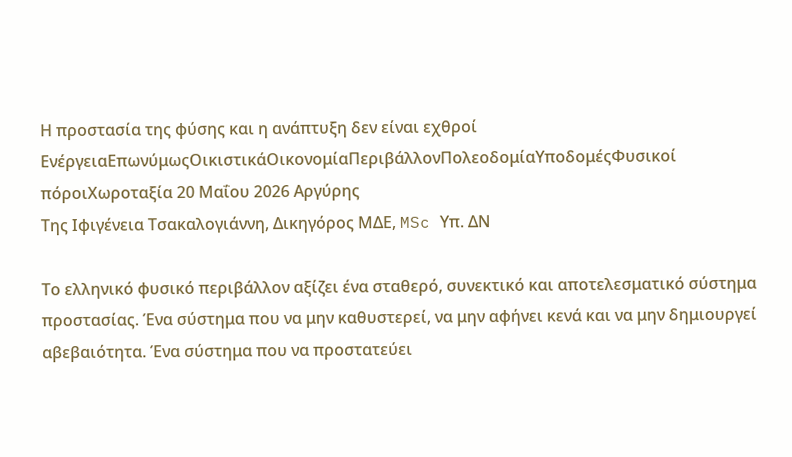Η προστασία της φύσης και η ανάπτυξη δεν είναι εχθροί
ΕνέργειαΕπωνύμωςΟικιστικάΟικονομίαΠεριβάλλονΠολεοδομίαΥποδομέςΦυσικοί πόροιΧωροταξία 20 Μαΐου 2026 Αργύρης
Της Ιφιγένεια Τσακαλογιάννη, Δικηγόρος ΜΔΕ, MSc Υπ. ΔΝ

Το ελληνικό φυσικό περιβάλλον αξίζει ένα σταθερό, συνεκτικό και αποτελεσματικό σύστημα προστασίας. Ένα σύστημα που να μην καθυστερεί, να μην αφήνει κενά και να μην δημιουργεί αβεβαιότητα. Ένα σύστημα που να προστατεύει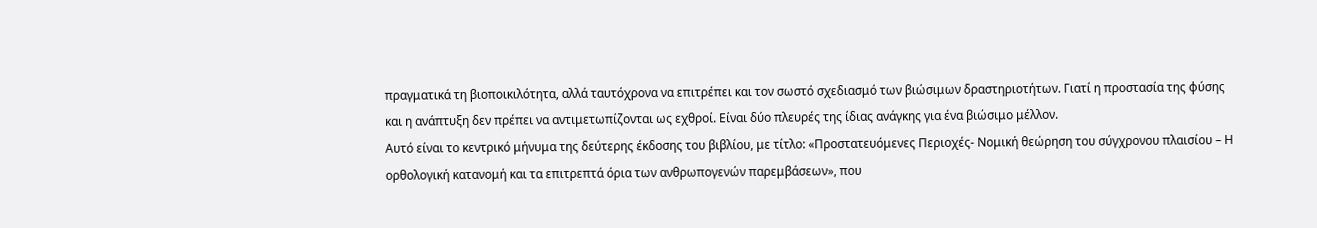πραγματικά τη βιοποικιλότητα, αλλά ταυτόχρονα να επιτρέπει και τον σωστό σχεδιασμό των βιώσιμων δραστηριοτήτων. Γιατί η προστασία της φύσης και η ανάπτυξη δεν πρέπει να αντιμετωπίζονται ως εχθροί. Είναι δύο πλευρές της ίδιας ανάγκης για ένα βιώσιμο μέλλον.
Αυτό είναι το κεντρικό μήνυμα της δεύτερης έκδοσης του βιβλίου, με τίτλο: «Προστατευόμενες Περιοχές- Νομική θεώρηση του σύγχρονου πλαισίου – Η ορθολογική κατανομή και τα επιτρεπτά όρια των ανθρωπογενών παρεμβάσεων», που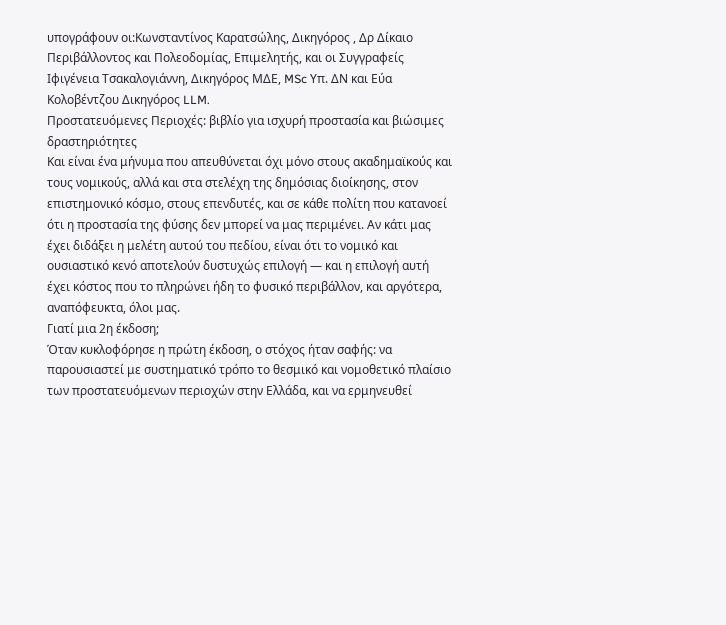υπογράφουν οι:Κωνσταντίνος Καρατσώλης, Δικηγόρος , Δρ Δίκαιο Περιβάλλοντος και Πολεοδομίας, Επιμελητής, και οι Συγγραφείς Ιφιγένεια Τσακαλογιάννη, Δικηγόρος ΜΔΕ, MSc Υπ. ΔΝ και Εύα Κολοβέντζου Δικηγόρος LLM.
Προστατευόμενες Περιοχές: βιβλίο για ισχυρή προστασία και βιώσιμες δραστηριότητες
Και είναι ένα μήνυμα που απευθύνεται όχι μόνο στους ακαδημαϊκούς και τους νομικούς, αλλά και στα στελέχη της δημόσιας διοίκησης, στον επιστημονικό κόσμο, στους επενδυτές, και σε κάθε πολίτη που κατανοεί ότι η προστασία της φύσης δεν μπορεί να μας περιμένει. Αν κάτι μας έχει διδάξει η μελέτη αυτού του πεδίου, είναι ότι το νομικό και ουσιαστικό κενό αποτελούν δυστυχώς επιλογή — και η επιλογή αυτή έχει κόστος που το πληρώνει ήδη το φυσικό περιβάλλον, και αργότερα, αναπόφευκτα, όλοι μας.
Γιατί μια 2η έκδοση;
Όταν κυκλοφόρησε η πρώτη έκδοση, ο στόχος ήταν σαφής: να παρουσιαστεί με συστηματικό τρόπο το θεσμικό και νομοθετικό πλαίσιο των προστατευόμενων περιοχών στην Ελλάδα, και να ερμηνευθεί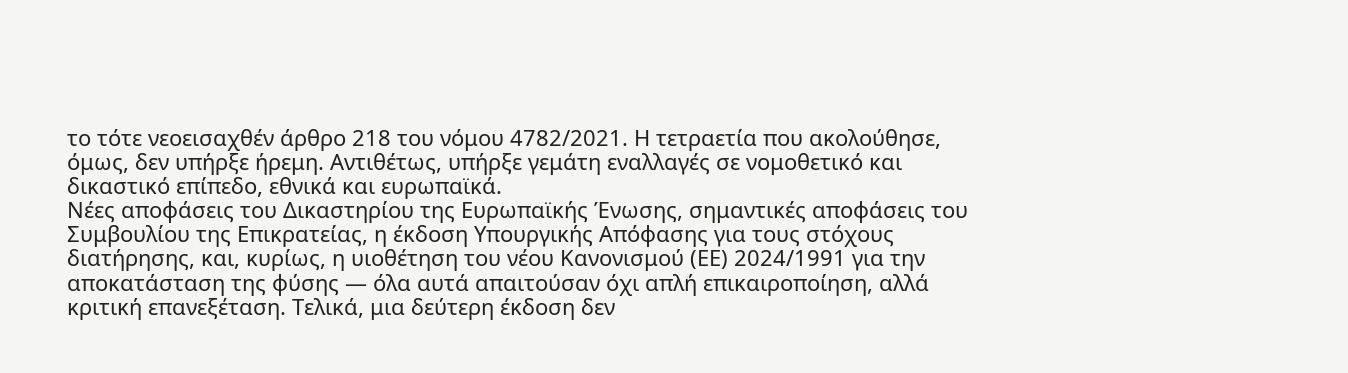το τότε νεοεισαχθέν άρθρο 218 του νόμου 4782/2021. Η τετραετία που ακολούθησε, όμως, δεν υπήρξε ήρεμη. Αντιθέτως, υπήρξε γεμάτη εναλλαγές σε νομοθετικό και δικαστικό επίπεδο, εθνικά και ευρωπαϊκά.
Νέες αποφάσεις του Δικαστηρίου της Ευρωπαϊκής Ένωσης, σημαντικές αποφάσεις του Συμβουλίου της Επικρατείας, η έκδοση Υπουργικής Απόφασης για τους στόχους διατήρησης, και, κυρίως, η υιοθέτηση του νέου Κανονισμού (ΕΕ) 2024/1991 για την αποκατάσταση της φύσης — όλα αυτά απαιτούσαν όχι απλή επικαιροποίηση, αλλά κριτική επανεξέταση. Τελικά, μια δεύτερη έκδοση δεν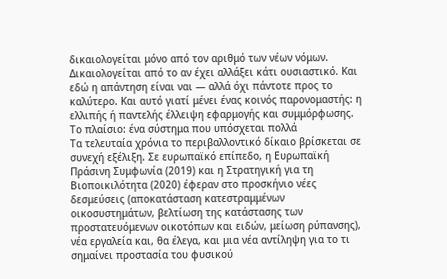δικαιολογείται μόνο από τον αριθμό των νέων νόμων. Δικαιολογείται από το αν έχει αλλάξει κάτι ουσιαστικό. Και εδώ η απάντηση είναι ναι — αλλά όχι πάντοτε προς το καλύτερο. Και αυτό γιατί μένει ένας κοινός παρονομαστής: η ελλιπής ή παντελής έλλειψη εφαρμογής και συμμόρφωσης.
Το πλαίσιο: ένα σύστημα που υπόσχεται πολλά
Τα τελευταία χρόνια το περιβαλλοντικό δίκαιο βρίσκεται σε συνεχή εξέλιξη. Σε ευρωπαϊκό επίπεδο, η Ευρωπαϊκή Πράσινη Συμφωνία (2019) και η Στρατηγική για τη Βιοποικιλότητα (2020) έφεραν στο προσκήνιο νέες δεσμεύσεις (αποκατάσταση κατεστραμμένων οικοσυστημάτων, βελτίωση της κατάστασης των προστατευόμενων οικοτόπων και ειδών, μείωση ρύπανσης), νέα εργαλεία και, θα έλεγα, και μια νέα αντίληψη για το τι σημαίνει προστασία του φυσικού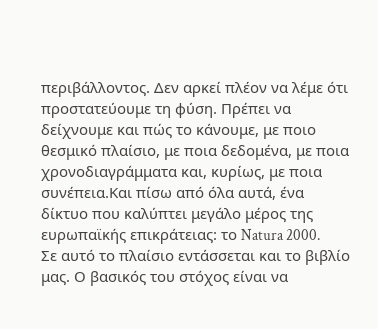περιβάλλοντος. Δεν αρκεί πλέον να λέμε ότι προστατεύουμε τη φύση. Πρέπει να δείχνουμε και πώς το κάνουμε, με ποιο θεσμικό πλαίσιο, με ποια δεδομένα, με ποια χρονοδιαγράμματα και, κυρίως, με ποια συνέπεια.Και πίσω από όλα αυτά, ένα δίκτυο που καλύπτει μεγάλο μέρος της ευρωπαϊκής επικράτειας: το Natura 2000.
Σε αυτό το πλαίσιο εντάσσεται και το βιβλίο μας. Ο βασικός του στόχος είναι να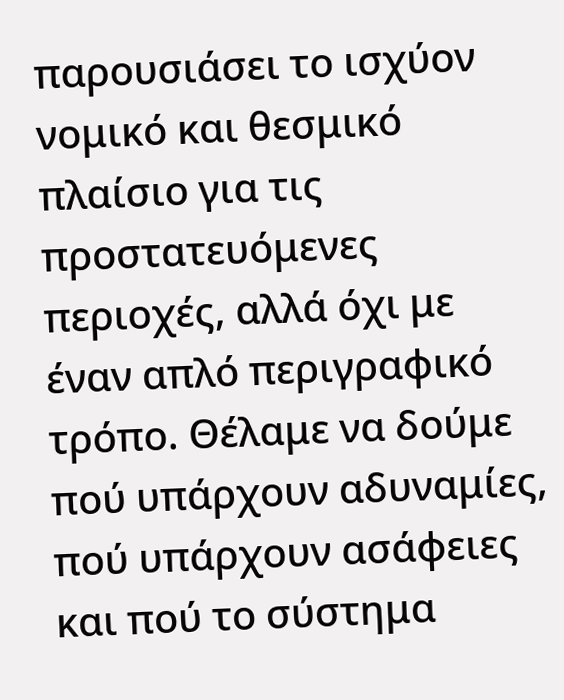παρουσιάσει το ισχύον νομικό και θεσμικό πλαίσιο για τις προστατευόμενες περιοχές, αλλά όχι με έναν απλό περιγραφικό τρόπο. Θέλαμε να δούμε πού υπάρχουν αδυναμίες, πού υπάρχουν ασάφειες και πού το σύστημα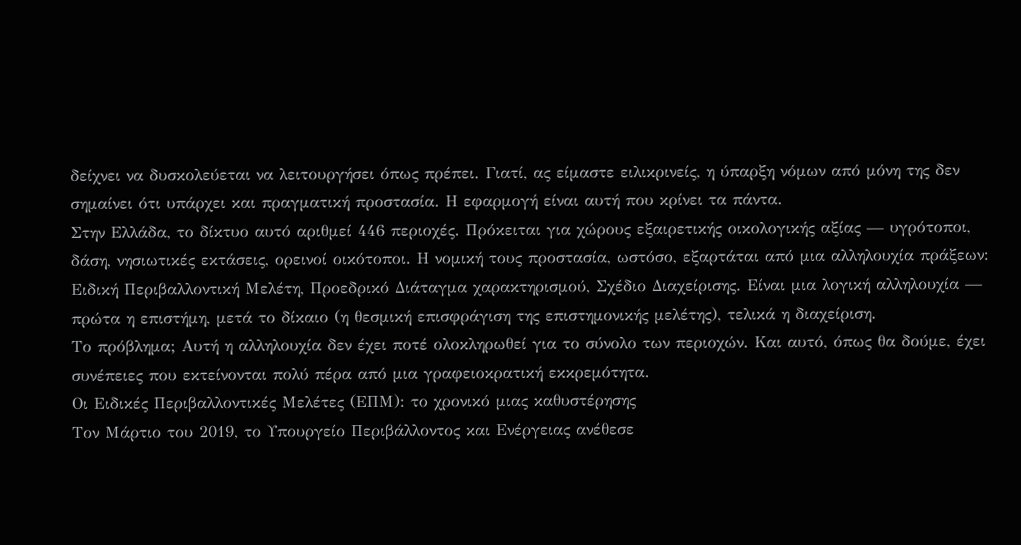δείχνει να δυσκολεύεται να λειτουργήσει όπως πρέπει. Γιατί, ας είμαστε ειλικρινείς, η ύπαρξη νόμων από μόνη της δεν σημαίνει ότι υπάρχει και πραγματική προστασία. Η εφαρμογή είναι αυτή που κρίνει τα πάντα.
Στην Ελλάδα, το δίκτυο αυτό αριθμεί 446 περιοχές. Πρόκειται για χώρους εξαιρετικής οικολογικής αξίας — υγρότοποι, δάση, νησιωτικές εκτάσεις, ορεινοί οικότοποι. Η νομική τους προστασία, ωστόσο, εξαρτάται από μια αλληλουχία πράξεων: Ειδική Περιβαλλοντική Μελέτη, Προεδρικό Διάταγμα χαρακτηρισμού, Σχέδιο Διαχείρισης. Είναι μια λογική αλληλουχία — πρώτα η επιστήμη, μετά το δίκαιο (η θεσμική επισφράγιση της επιστημονικής μελέτης), τελικά η διαχείριση.
Το πρόβλημα; Αυτή η αλληλουχία δεν έχει ποτέ ολοκληρωθεί για το σύνολο των περιοχών. Και αυτό, όπως θα δούμε, έχει συνέπειες που εκτείνονται πολύ πέρα από μια γραφειοκρατική εκκρεμότητα.
Οι Ειδικές Περιβαλλοντικές Μελέτες (ΕΠΜ): το χρονικό μιας καθυστέρησης
Τον Μάρτιο του 2019, το Υπουργείο Περιβάλλοντος και Ενέργειας ανέθεσε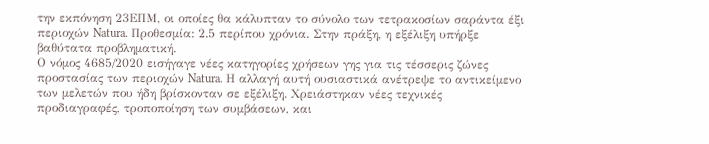την εκπόνηση 23ΕΠΜ, οι οποίες θα κάλυπταν το σύνολο των τετρακοσίων σαράντα έξι περιοχών Natura. Προθεσμία: 2.5 περίπου χρόνια. Στην πράξη, η εξέλιξη υπήρξε βαθύτατα προβληματική.
Ο νόμος 4685/2020 εισήγαγε νέες κατηγορίες χρήσεων γης για τις τέσσερις ζώνες προστασίας των περιοχών Natura. Η αλλαγή αυτή ουσιαστικά ανέτρεψε το αντικείμενο των μελετών που ήδη βρίσκονταν σε εξέλιξη. Χρειάστηκαν νέες τεχνικές προδιαγραφές, τροποποίηση των συμβάσεων, και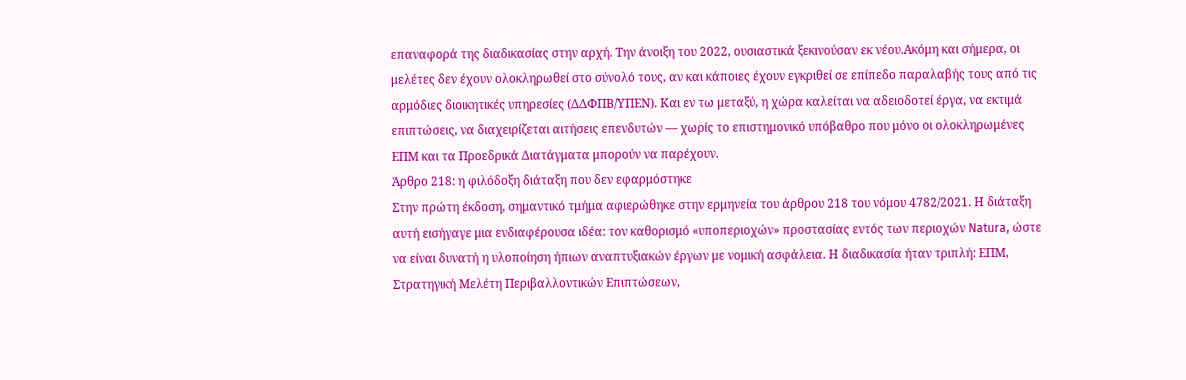επαναφορά της διαδικασίας στην αρχή. Την άνοιξη του 2022, ουσιαστικά ξεκινούσαν εκ νέου.Ακόμη και σήμερα, οι μελέτες δεν έχουν ολοκληρωθεί στο σύνολό τους, αν και κάποιες έχουν εγκριθεί σε επίπεδο παραλαβής τους από τις αρμόδιες διοικητικές υπηρεσίες (ΔΔΦΠΒ/ΥΠΕΝ). Και εν τω μεταξύ, η χώρα καλείται να αδειοδοτεί έργα, να εκτιμά επιπτώσεις, να διαχειρίζεται αιτήσεις επενδυτών — χωρίς το επιστημονικό υπόβαθρο που μόνο οι ολοκληρωμένες ΕΠΜ και τα Προεδρικά Διατάγματα μπορούν να παρέχουν.
Άρθρο 218: η φιλόδοξη διάταξη που δεν εφαρμόστηκε
Στην πρώτη έκδοση, σημαντικό τμήμα αφιερώθηκε στην ερμηνεία του άρθρου 218 του νόμου 4782/2021. Η διάταξη αυτή εισήγαγε μια ενδιαφέρουσα ιδέα: τον καθορισμό «υποπεριοχών» προστασίας εντός των περιοχών Natura, ώστε να είναι δυνατή η υλοποίηση ήπιων αναπτυξιακών έργων με νομική ασφάλεια. Η διαδικασία ήταν τριπλή: ΕΠΜ, Στρατηγική Μελέτη Περιβαλλοντικών Επιπτώσεων,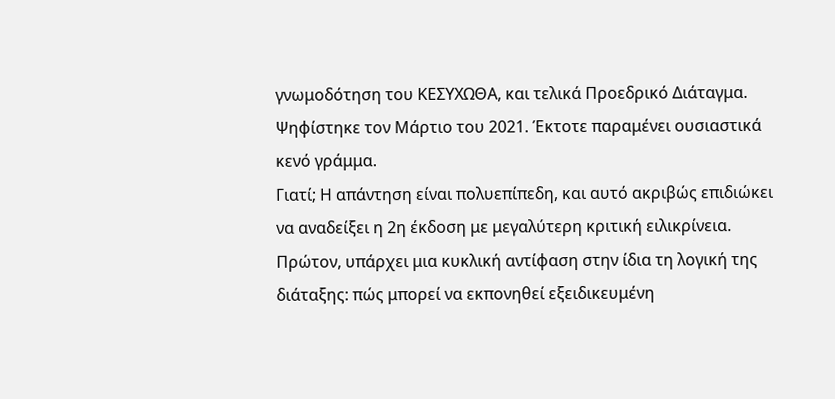γνωμοδότηση του ΚΕΣΥΧΩΘΑ, και τελικά Προεδρικό Διάταγμα.
Ψηφίστηκε τον Μάρτιο του 2021. Έκτοτε παραμένει ουσιαστικά κενό γράμμα.
Γιατί; Η απάντηση είναι πολυεπίπεδη, και αυτό ακριβώς επιδιώκει να αναδείξει η 2η έκδοση με μεγαλύτερη κριτική ειλικρίνεια. Πρώτον, υπάρχει μια κυκλική αντίφαση στην ίδια τη λογική της διάταξης: πώς μπορεί να εκπονηθεί εξειδικευμένη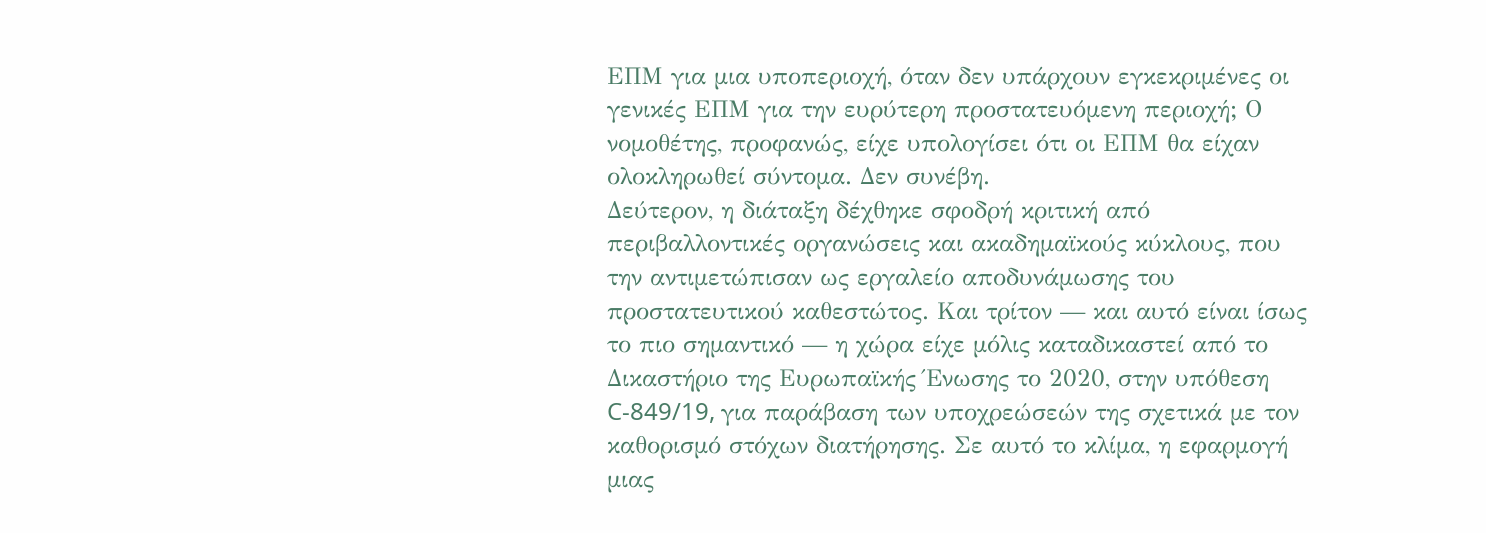ΕΠΜ για μια υποπεριοχή, όταν δεν υπάρχουν εγκεκριμένες οι γενικές ΕΠΜ για την ευρύτερη προστατευόμενη περιοχή; Ο νομοθέτης, προφανώς, είχε υπολογίσει ότι οι ΕΠΜ θα είχαν ολοκληρωθεί σύντομα. Δεν συνέβη.
Δεύτερον, η διάταξη δέχθηκε σφοδρή κριτική από περιβαλλοντικές οργανώσεις και ακαδημαϊκούς κύκλους, που την αντιμετώπισαν ως εργαλείο αποδυνάμωσης του προστατευτικού καθεστώτος. Και τρίτον — και αυτό είναι ίσως το πιο σημαντικό — η χώρα είχε μόλις καταδικαστεί από το Δικαστήριο της Ευρωπαϊκής Ένωσης το 2020, στην υπόθεση C-849/19, για παράβαση των υποχρεώσεών της σχετικά με τον καθορισμό στόχων διατήρησης. Σε αυτό το κλίμα, η εφαρμογή μιας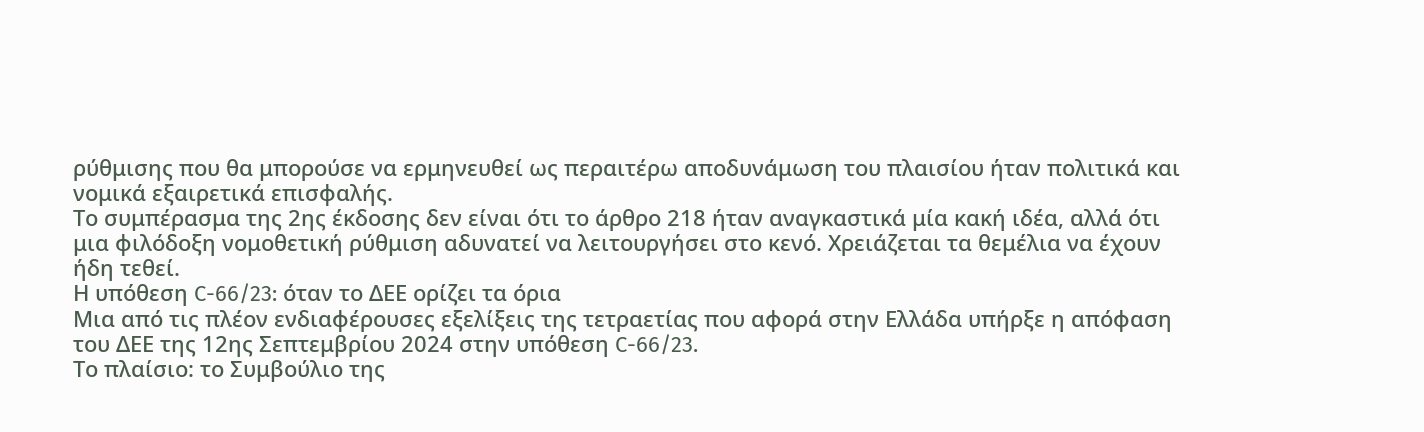ρύθμισης που θα μπορούσε να ερμηνευθεί ως περαιτέρω αποδυνάμωση του πλαισίου ήταν πολιτικά και νομικά εξαιρετικά επισφαλής.
Το συμπέρασμα της 2ης έκδοσης δεν είναι ότι το άρθρο 218 ήταν αναγκαστικά μία κακή ιδέα, αλλά ότι μια φιλόδοξη νομοθετική ρύθμιση αδυνατεί να λειτουργήσει στο κενό. Χρειάζεται τα θεμέλια να έχουν ήδη τεθεί.
Η υπόθεση C-66/23: όταν το ΔΕΕ ορίζει τα όρια
Μια από τις πλέον ενδιαφέρουσες εξελίξεις της τετραετίας που αφορά στην Ελλάδα υπήρξε η απόφαση του ΔΕΕ της 12ης Σεπτεμβρίου 2024 στην υπόθεση C-66/23.
Το πλαίσιο: το Συμβούλιο της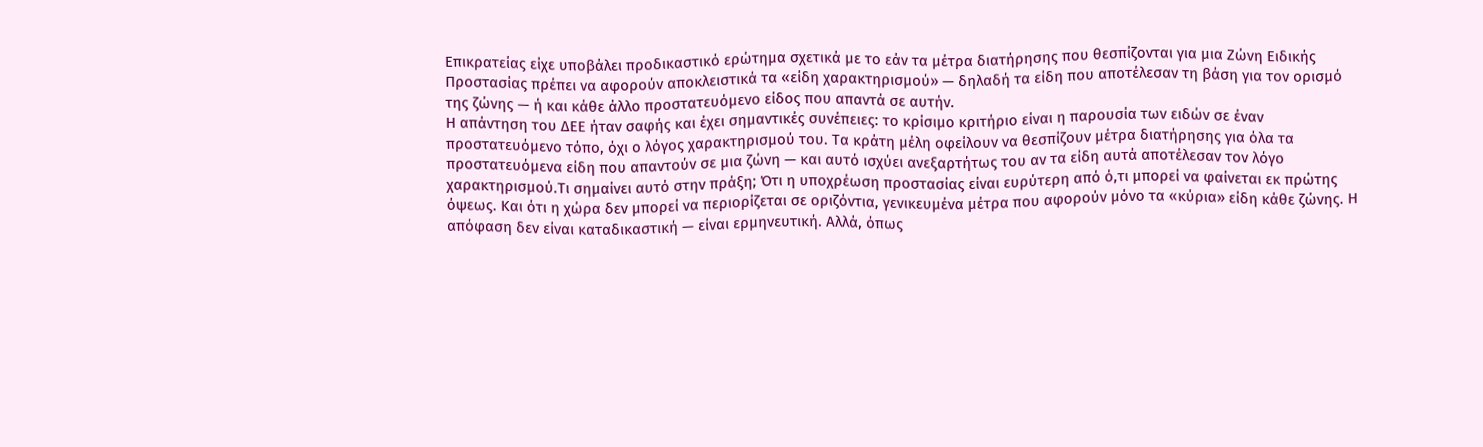Επικρατείας είχε υποβάλει προδικαστικό ερώτημα σχετικά με το εάν τα μέτρα διατήρησης που θεσπίζονται για μια Ζώνη Ειδικής Προστασίας πρέπει να αφορούν αποκλειστικά τα «είδη χαρακτηρισμού» — δηλαδή τα είδη που αποτέλεσαν τη βάση για τον ορισμό της ζώνης — ή και κάθε άλλο προστατευόμενο είδος που απαντά σε αυτήν.
Η απάντηση του ΔΕΕ ήταν σαφής και έχει σημαντικές συνέπειες: το κρίσιμο κριτήριο είναι η παρουσία των ειδών σε έναν προστατευόμενο τόπο, όχι ο λόγος χαρακτηρισμού του. Τα κράτη μέλη οφείλουν να θεσπίζουν μέτρα διατήρησης για όλα τα προστατευόμενα είδη που απαντούν σε μια ζώνη — και αυτό ισχύει ανεξαρτήτως του αν τα είδη αυτά αποτέλεσαν τον λόγο χαρακτηρισμού.Τι σημαίνει αυτό στην πράξη; Ότι η υποχρέωση προστασίας είναι ευρύτερη από ό,τι μπορεί να φαίνεται εκ πρώτης όψεως. Και ότι η χώρα δεν μπορεί να περιορίζεται σε οριζόντια, γενικευμένα μέτρα που αφορούν μόνο τα «κύρια» είδη κάθε ζώνης. Η απόφαση δεν είναι καταδικαστική — είναι ερμηνευτική. Αλλά, όπως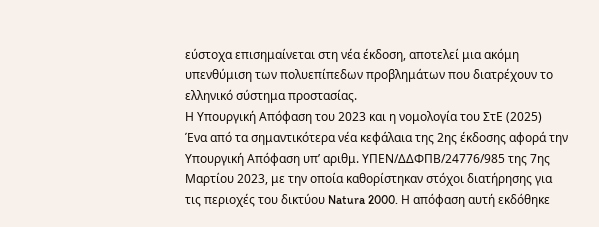εύστοχα επισημαίνεται στη νέα έκδοση, αποτελεί μια ακόμη υπενθύμιση των πολυεπίπεδων προβλημάτων που διατρέχουν το ελληνικό σύστημα προστασίας.
Η Υπουργική Απόφαση του 2023 και η νομολογία του ΣτΕ (2025)
Ένα από τα σημαντικότερα νέα κεφάλαια της 2ης έκδοσης αφορά την Υπουργική Απόφαση υπ’ αριθμ. ΥΠΕΝ/ΔΔΦΠΒ/24776/985 της 7ης Μαρτίου 2023, με την οποία καθορίστηκαν στόχοι διατήρησης για τις περιοχές του δικτύου Natura 2000. Η απόφαση αυτή εκδόθηκε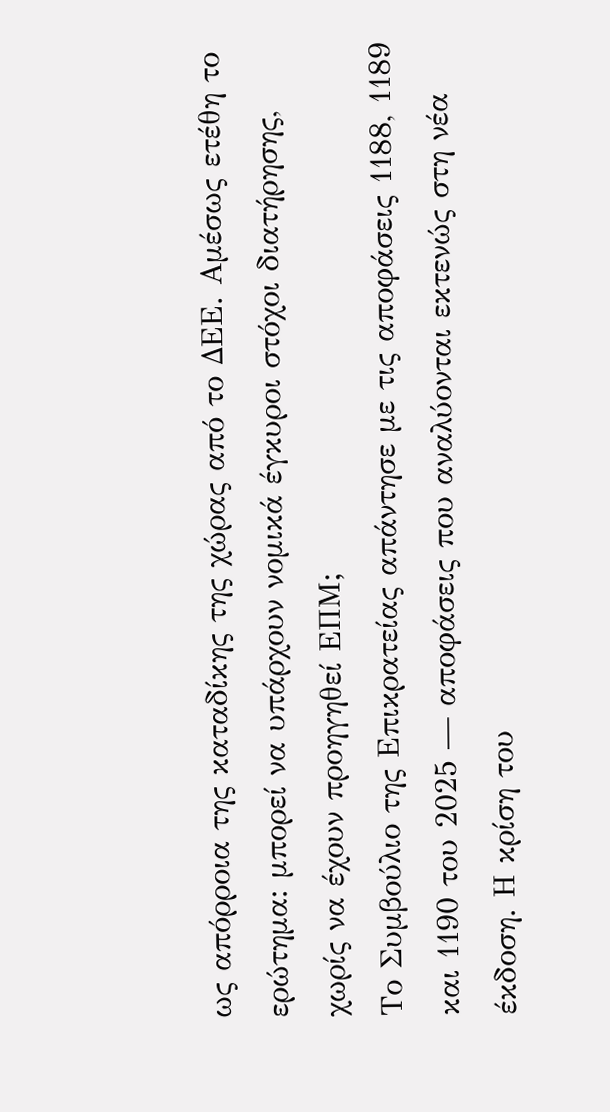ως απόρροια της καταδίκης της χώρας από το ΔΕΕ. Αμέσως ετέθη το ερώτημα: μπορεί να υπάρχουν νομικά έγκυροι στόχοι διατήρησης, χωρίς να έχουν προηγηθεί ΕΠΜ;
Το Συμβούλιο της Επικρατείας απάντησε με τις αποφάσεις 1188, 1189 και 1190 του 2025 — αποφάσεις που αναλύονται εκτενώς στη νέα έκδοση. Η κρίση του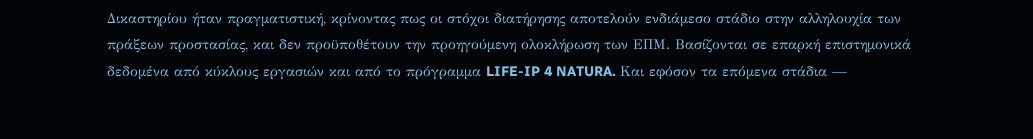Δικαστηρίου ήταν πραγματιστική, κρίνοντας πως οι στόχοι διατήρησης αποτελούν ενδιάμεσο στάδιο στην αλληλουχία των πράξεων προστασίας, και δεν προϋποθέτουν την προηγούμενη ολοκλήρωση των ΕΠΜ. Βασίζονται σε επαρκή επιστημονικά δεδομένα από κύκλους εργασιών και από το πρόγραμμα LIFE-IP 4 NATURA. Και εφόσον τα επόμενα στάδια —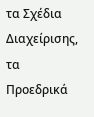τα Σχέδια Διαχείρισης, τα Προεδρικά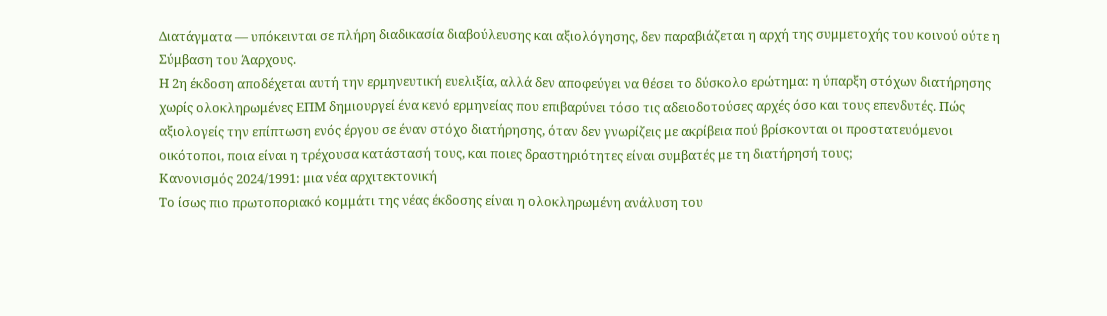Διατάγματα — υπόκεινται σε πλήρη διαδικασία διαβούλευσης και αξιολόγησης, δεν παραβιάζεται η αρχή της συμμετοχής του κοινού ούτε η Σύμβαση του Άαρχους.
Η 2η έκδοση αποδέχεται αυτή την ερμηνευτική ευελιξία, αλλά δεν αποφεύγει να θέσει το δύσκολο ερώτημα: η ύπαρξη στόχων διατήρησης χωρίς ολοκληρωμένες ΕΠΜ δημιουργεί ένα κενό ερμηνείας που επιβαρύνει τόσο τις αδειοδοτούσες αρχές όσο και τους επενδυτές. Πώς αξιολογείς την επίπτωση ενός έργου σε έναν στόχο διατήρησης, όταν δεν γνωρίζεις με ακρίβεια πού βρίσκονται οι προστατευόμενοι οικότοποι, ποια είναι η τρέχουσα κατάστασή τους, και ποιες δραστηριότητες είναι συμβατές με τη διατήρησή τους;
Κανονισμός 2024/1991: μια νέα αρχιτεκτονική
Το ίσως πιο πρωτοποριακό κομμάτι της νέας έκδοσης είναι η ολοκληρωμένη ανάλυση του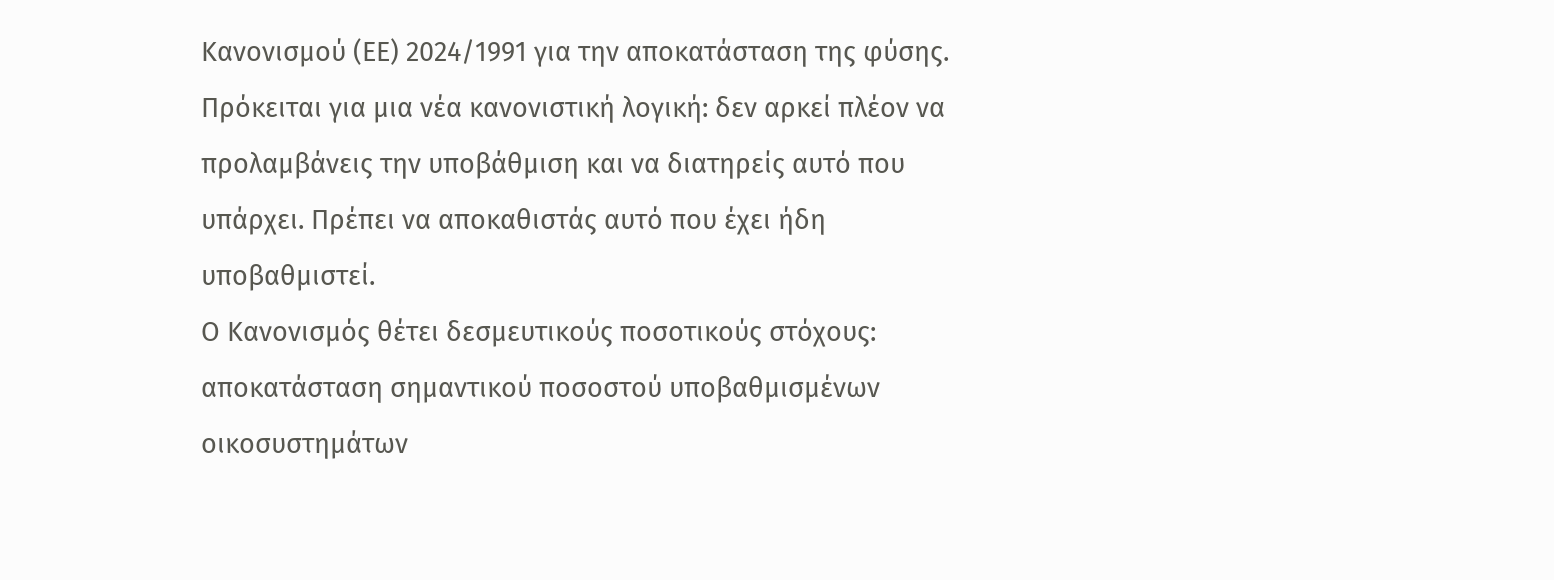Κανονισμού (ΕΕ) 2024/1991 για την αποκατάσταση της φύσης. Πρόκειται για μια νέα κανονιστική λογική: δεν αρκεί πλέον να προλαμβάνεις την υποβάθμιση και να διατηρείς αυτό που υπάρχει. Πρέπει να αποκαθιστάς αυτό που έχει ήδη υποβαθμιστεί.
Ο Κανονισμός θέτει δεσμευτικούς ποσοτικούς στόχους: αποκατάσταση σημαντικού ποσοστού υποβαθμισμένων οικοσυστημάτων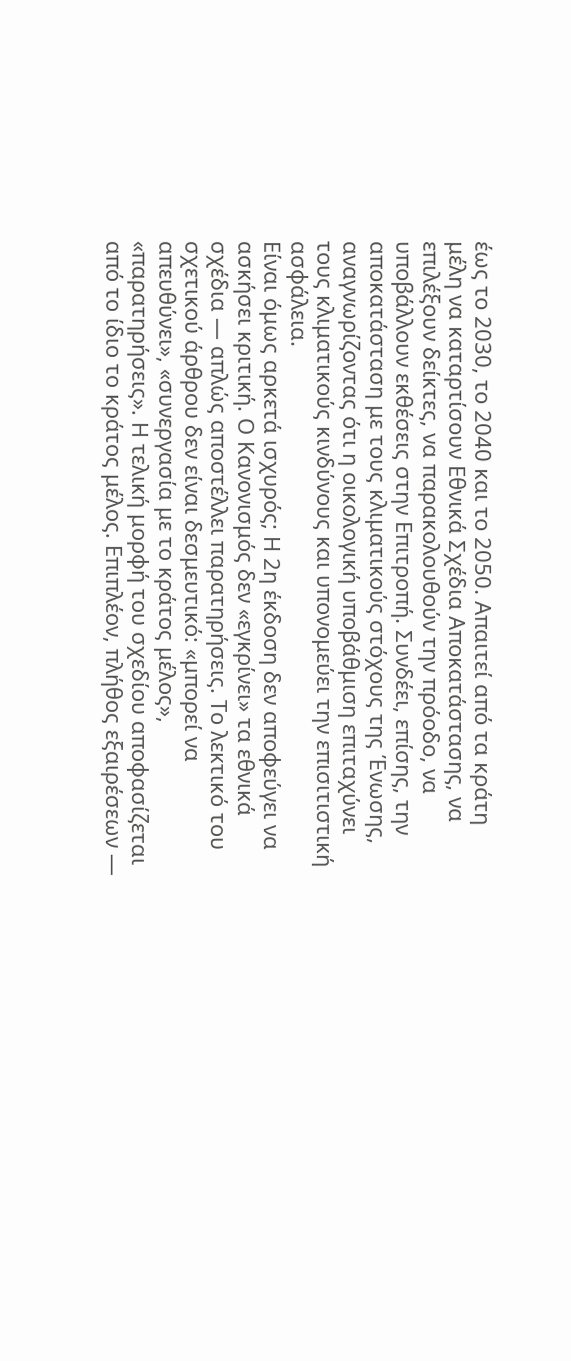έως το 2030, το 2040 και το 2050. Απαιτεί από τα κράτη μέλη να καταρτίσουν Εθνικά Σχέδια Αποκατάστασης, να επιλέξουν δείκτες, να παρακολουθούν την πρόοδο, να υποβάλλουν εκθέσεις στην Επιτροπή. Συνδέει, επίσης, την αποκατάσταση με τους κλιματικούς στόχους της Ένωσης, αναγνωρίζοντας ότι η οικολογική υποβάθμιση επιταχύνει τους κλιματικούς κινδύνους και υπονομεύει την επισιτιστική ασφάλεια.
Είναι όμως αρκετά ισχυρός; Η 2η έκδοση δεν αποφεύγει να ασκήσει κριτική. Ο Κανονισμός δεν «εγκρίνει» τα εθνικά σχέδια — απλώς αποστέλλει παρατηρήσεις. Το λεκτικό του σχετικού άρθρου δεν είναι δεσμευτικό: «μπορεί να απευθύνει», «συνεργασία με το κράτος μέλος», «παρατηρήσεις». Η τελική μορφή του σχεδίου αποφασίζεται από το ίδιο το κράτος μέλος. Επιπλέον, πλήθος εξαιρέσεων —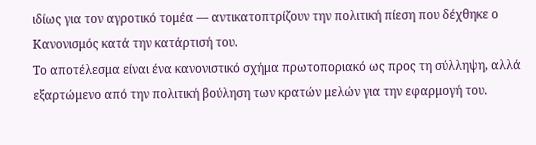ιδίως για τον αγροτικό τομέα — αντικατοπτρίζουν την πολιτική πίεση που δέχθηκε ο Κανονισμός κατά την κατάρτισή του.
Το αποτέλεσμα είναι ένα κανονιστικό σχήμα πρωτοποριακό ως προς τη σύλληψη, αλλά εξαρτώμενο από την πολιτική βούληση των κρατών μελών για την εφαρμογή του.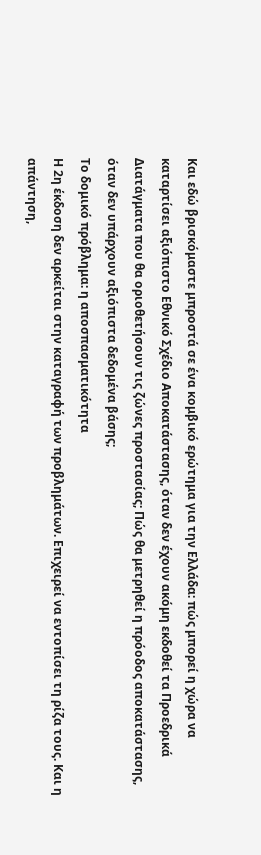Και εδώ βρισκόμαστε μπροστά σε ένα κομβικό ερώτημα για την Ελλάδα: πώς μπορεί η χώρα να καταρτίσει αξιόπιστο Εθνικό Σχέδιο Αποκατάστασης, όταν δεν έχουν ακόμη εκδοθεί τα Προεδρικά Διατάγματα που θα οριοθετήσουν τις ζώνες προστασίας; Πώς θα μετρηθεί η πρόοδος αποκατάστασης, όταν δεν υπάρχουν αξιόπιστα δεδομένα βάσης;
Το δομικό πρόβλημα: η αποσπασματικότητα
Η 2η έκδοση δεν αρκείται στην καταγραφή των προβλημάτων. Επιχειρεί να εντοπίσει τη ρίζα τους. Και η απάντηση,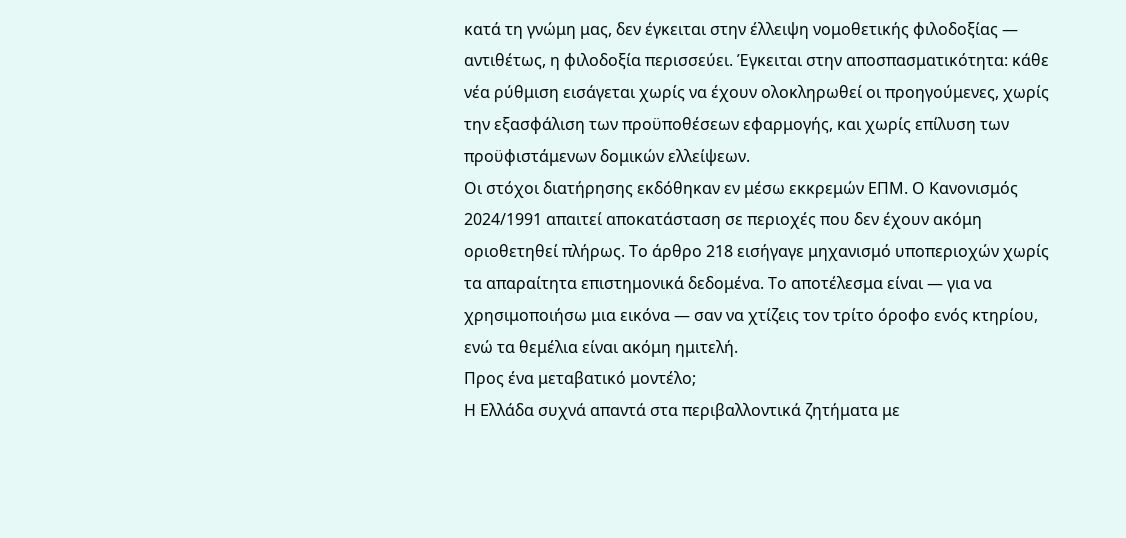κατά τη γνώμη μας, δεν έγκειται στην έλλειψη νομοθετικής φιλοδοξίας — αντιθέτως, η φιλοδοξία περισσεύει. Έγκειται στην αποσπασματικότητα: κάθε νέα ρύθμιση εισάγεται χωρίς να έχουν ολοκληρωθεί οι προηγούμενες, χωρίς την εξασφάλιση των προϋποθέσεων εφαρμογής, και χωρίς επίλυση των προϋφιστάμενων δομικών ελλείψεων.
Οι στόχοι διατήρησης εκδόθηκαν εν μέσω εκκρεμών ΕΠΜ. Ο Κανονισμός 2024/1991 απαιτεί αποκατάσταση σε περιοχές που δεν έχουν ακόμη οριοθετηθεί πλήρως. Το άρθρο 218 εισήγαγε μηχανισμό υποπεριοχών χωρίς τα απαραίτητα επιστημονικά δεδομένα. Το αποτέλεσμα είναι — για να χρησιμοποιήσω μια εικόνα — σαν να χτίζεις τον τρίτο όροφο ενός κτηρίου, ενώ τα θεμέλια είναι ακόμη ημιτελή.
Προς ένα μεταβατικό μοντέλο;
Η Ελλάδα συχνά απαντά στα περιβαλλοντικά ζητήματα με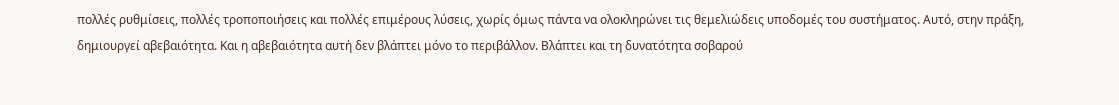πολλές ρυθμίσεις, πολλές τροποποιήσεις και πολλές επιμέρους λύσεις, χωρίς όμως πάντα να ολοκληρώνει τις θεμελιώδεις υποδομές του συστήματος. Αυτό, στην πράξη, δημιουργεί αβεβαιότητα. Και η αβεβαιότητα αυτή δεν βλάπτει μόνο το περιβάλλον. Βλάπτει και τη δυνατότητα σοβαρού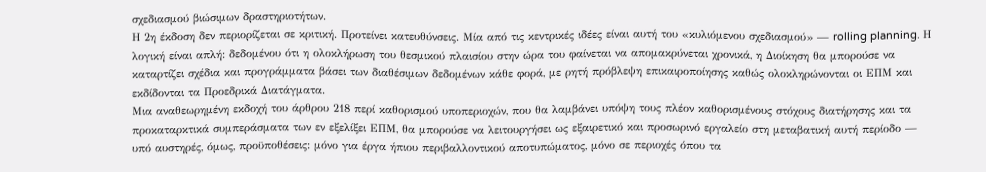σχεδιασμού βιώσιμων δραστηριοτήτων.
Η 2η έκδοση δεν περιορίζεται σε κριτική. Προτείνει κατευθύνσεις. Μία από τις κεντρικές ιδέες είναι αυτή του «κυλιόμενου σχεδιασμού» — rolling planning. Η λογική είναι απλή: δεδομένου ότι η ολοκλήρωση του θεσμικού πλαισίου στην ώρα του φαίνεται να απομακρύνεται χρονικά, η Διοίκηση θα μπορούσε να καταρτίζει σχέδια και προγράμματα βάσει των διαθέσιμων δεδομένων κάθε φορά, με ρητή πρόβλεψη επικαιροποίησης καθώς ολοκληρώνονται οι ΕΠΜ και εκδίδονται τα Προεδρικά Διατάγματα.
Μια αναθεωρημένη εκδοχή του άρθρου 218 περί καθορισμού υποπεριοχών, που θα λαμβάνει υπόψη τους πλέον καθορισμένους στόχους διατήρησης και τα προκαταρκτικά συμπεράσματα των εν εξελίξει ΕΠΜ, θα μπορούσε να λειτουργήσει ως εξαιρετικό και προσωρινό εργαλείο στη μεταβατική αυτή περίοδο — υπό αυστηρές, όμως, προϋποθέσεις: μόνο για έργα ήπιου περιβαλλοντικού αποτυπώματος, μόνο σε περιοχές όπου τα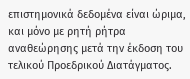επιστημονικά δεδομένα είναι ώριμα, και μόνο με ρητή ρήτρα αναθεώρησης μετά την έκδοση του τελικού Προεδρικού Διατάγματος.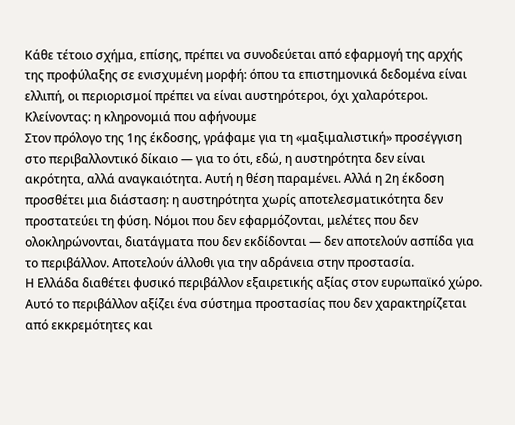Κάθε τέτοιο σχήμα, επίσης, πρέπει να συνοδεύεται από εφαρμογή της αρχής της προφύλαξης σε ενισχυμένη μορφή: όπου τα επιστημονικά δεδομένα είναι ελλιπή, οι περιορισμοί πρέπει να είναι αυστηρότεροι, όχι χαλαρότεροι.
Κλείνοντας: η κληρονομιά που αφήνουμε
Στον πρόλογο της 1ης έκδοσης, γράφαμε για τη «μαξιμαλιστική» προσέγγιση στο περιβαλλοντικό δίκαιο — για το ότι, εδώ, η αυστηρότητα δεν είναι ακρότητα, αλλά αναγκαιότητα. Αυτή η θέση παραμένει. Αλλά η 2η έκδοση προσθέτει μια διάσταση: η αυστηρότητα χωρίς αποτελεσματικότητα δεν προστατεύει τη φύση. Νόμοι που δεν εφαρμόζονται, μελέτες που δεν ολοκληρώνονται, διατάγματα που δεν εκδίδονται — δεν αποτελούν ασπίδα για το περιβάλλον. Αποτελούν άλλοθι για την αδράνεια στην προστασία.
Η Ελλάδα διαθέτει φυσικό περιβάλλον εξαιρετικής αξίας στον ευρωπαϊκό χώρο. Αυτό το περιβάλλον αξίζει ένα σύστημα προστασίας που δεν χαρακτηρίζεται από εκκρεμότητες και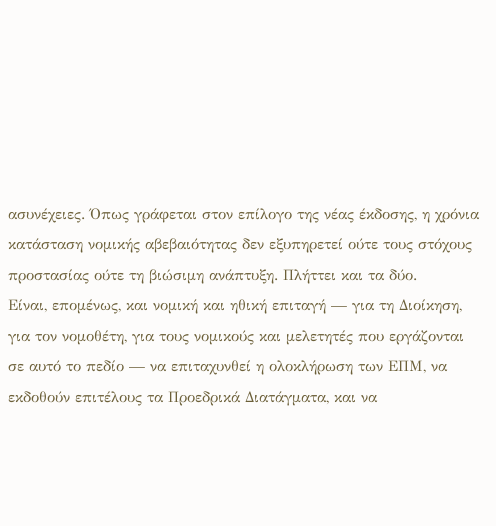ασυνέχειες. Όπως γράφεται στον επίλογο της νέας έκδοσης, η χρόνια κατάσταση νομικής αβεβαιότητας δεν εξυπηρετεί ούτε τους στόχους προστασίας ούτε τη βιώσιμη ανάπτυξη. Πλήττει και τα δύο.
Είναι, επομένως, και νομική και ηθική επιταγή — για τη Διοίκηση, για τον νομοθέτη, για τους νομικούς και μελετητές που εργάζονται σε αυτό το πεδίο — να επιταχυνθεί η ολοκλήρωση των ΕΠΜ, να εκδοθούν επιτέλους τα Προεδρικά Διατάγματα, και να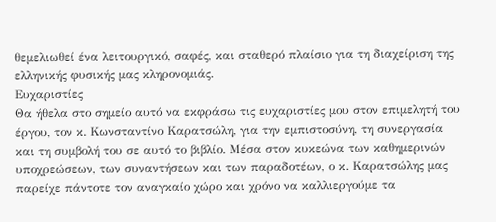θεμελιωθεί ένα λειτουργικό, σαφές, και σταθερό πλαίσιο για τη διαχείριση της ελληνικής φυσικής μας κληρονομιάς.
Ευχαριστίες
Θα ήθελα στο σημείο αυτό να εκφράσω τις ευχαριστίες μου στον επιμελητή του έργου, τον κ. Κωνσταντίνο Καρατσώλη, για την εμπιστοσύνη, τη συνεργασία και τη συμβολή του σε αυτό το βιβλίο. Μέσα στον κυκεώνα των καθημερινών υποχρεώσεων, των συναντήσεων και των παραδοτέων, ο κ. Καρατσώλης μας παρείχε πάντοτε τον αναγκαίο χώρο και χρόνο να καλλιεργούμε τα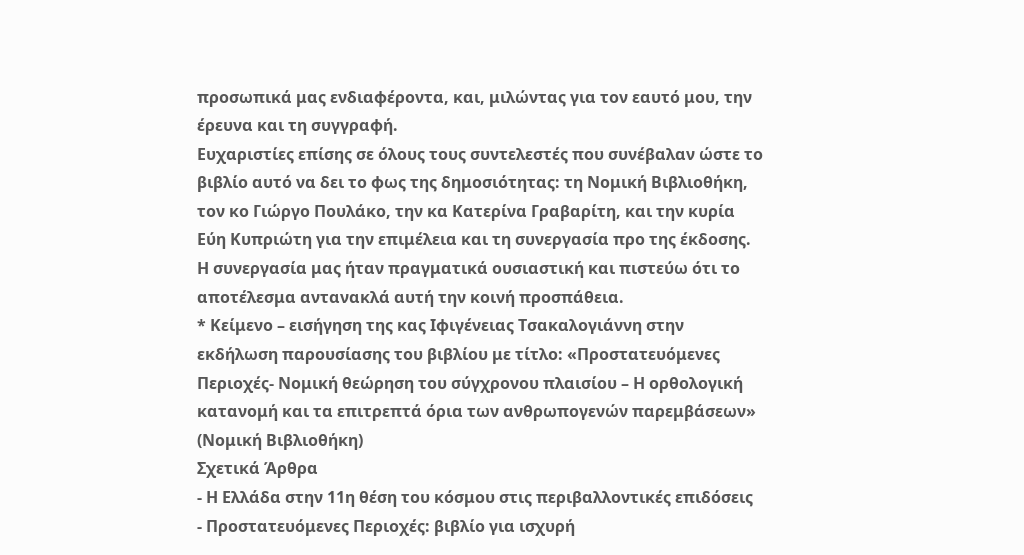προσωπικά μας ενδιαφέροντα, και, μιλώντας για τον εαυτό μου, την έρευνα και τη συγγραφή.
Ευχαριστίες επίσης σε όλους τους συντελεστές που συνέβαλαν ώστε το βιβλίο αυτό να δει το φως της δημοσιότητας: τη Νομική Βιβλιοθήκη, τον κο Γιώργο Πουλάκο, την κα Κατερίνα Γραβαρίτη, και την κυρία Εύη Κυπριώτη για την επιμέλεια και τη συνεργασία προ της έκδοσης. Η συνεργασία μας ήταν πραγματικά ουσιαστική και πιστεύω ότι το αποτέλεσμα αντανακλά αυτή την κοινή προσπάθεια.
* Κείμενο – εισήγηση της κας Ιφιγένειας Τσακαλογιάννη στην εκδήλωση παρουσίασης του βιβλίου με τίτλο: «Προστατευόμενες Περιοχές- Νομική θεώρηση του σύγχρονου πλαισίου – Η ορθολογική κατανομή και τα επιτρεπτά όρια των ανθρωπογενών παρεμβάσεων» (Νομική Βιβλιοθήκη)
Σχετικά Άρθρα
- Η Ελλάδα στην 11η θέση του κόσμου στις περιβαλλοντικές επιδόσεις
- Προστατευόμενες Περιοχές: βιβλίο για ισχυρή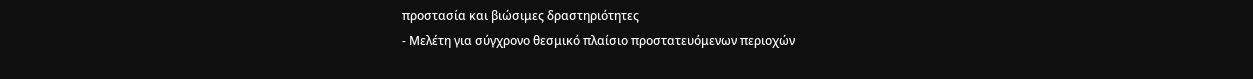προστασία και βιώσιμες δραστηριότητες
- Μελέτη για σύγχρονο θεσμικό πλαίσιο προστατευόμενων περιοχών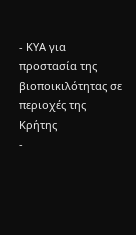- ΚΥΑ για προστασία της βιοποικιλότητας σε περιοχές της Κρήτης
-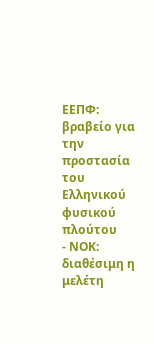ΕΕΠΦ: βραβείο για την προστασία του Ελληνικού φυσικού πλούτου
- ΝΟΚ: διαθέσιμη η μελέτη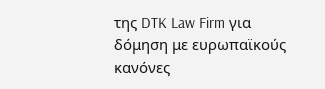της DTK Law Firm για δόμηση με ευρωπαϊκούς κανόνες